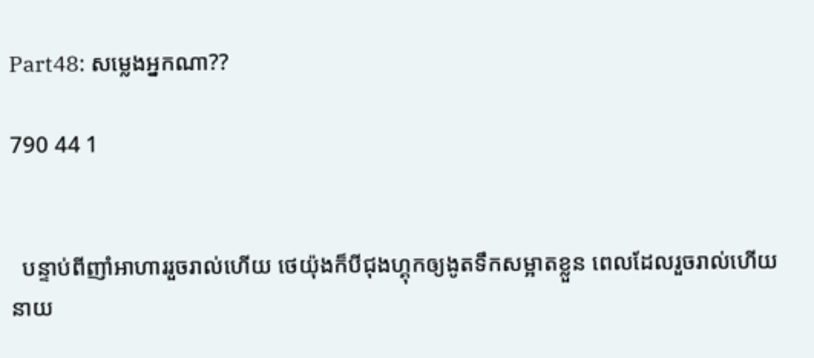Part48: សម្លេងអ្នកណា??

790 44 1


  បន្ទាប់ពីញាំអាហាររួចរាល់ហើយ ថេយ៉ុងក៏បីជុងហ្គុកឲ្យងូតទឹកសម្អាតខ្លួន ពេលដែលរួចរាល់ហើយ នាយ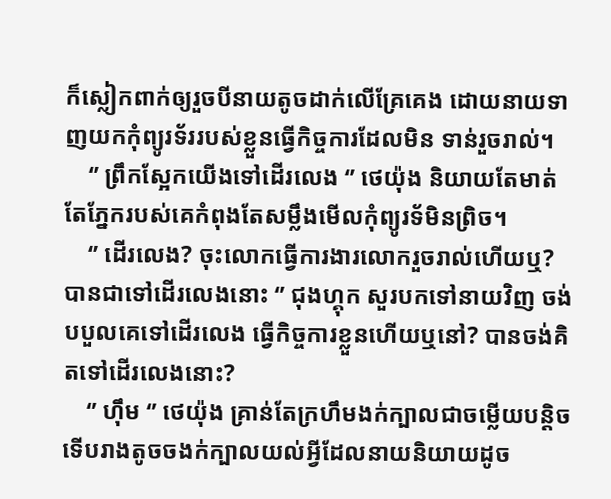ក៏ស្លៀកពាក់ឲ្យរួចបីនាយតូចដាក់លើគ្រែគេង ដោយនាយទាញយកកុំព្យូរទ័ររបស់ខ្លួនធ្វើកិច្ចការដែលមិន ទាន់រួចរាល់។
    ‘’ ព្រឹកស្អែកយើងទៅដើរលេង ‘’ ថេយ៉ុង និយាយតែមាត់ តែភ្នែករបស់គេកំពុងតែសម្លឹងមើលកុំព្យូរទ័មិនព្រិច។
    ‘’ ដើរលេង? ចុះលោកធ្វើការងារលោករួចរាល់ហើយឬ? បានជាទៅដើរលេងនោះ ‘’ ជុងហ្គុក សួរបកទៅនាយវិញ ចង់បបួលគេទៅដើរលេង ធ្វើកិច្ចការខ្លួនហើយឬនៅ? បានចង់គិតទៅដើរលេងនោះ?
    ‘’ ហ៊ឹម ‘’ ថេយ៉ុង គ្រាន់តែក្រហឹមងក់ក្បាលជាចម្លើយបន្តិច ទើបរាងតូចចងក់ក្បាលយល់អ្វីដែលនាយនិយាយដូច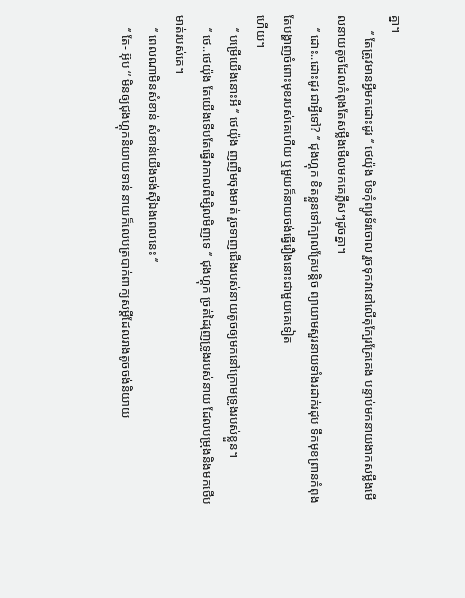គ្នា។
     ‘’ តែត្រូវមានអ្វីមកដោះដូរ ‘’ ថេយ៉ុង បិទកុំព្យូរទ័រចោល រួចទុកវានៅលើតុក្បែរគ្រែគេង បន្ទាប់មកនាយងាកសម្លឹងមើលនាយតូចដែលកំពុងតែសម្លឹងមើលមកគេភ្លឹសៗដូចគ្នា។
    ‘’ ដោះ..ដោះដូរ ជាអ្វីទៅ? ‘’ ជុងហ្គុក ខិតខ្លួនទៅក្បាលគ្រែបន្តិច ព្យាយាមសួរនាយទាំងរដាក់រដុប ទឹកមុខព្រានកំពុងតែបង្ហាញចំពោះមុខរបស់គេហើយ ឬមួយក៏នាយចង់ធ្វើរឿងនោះជាមួយគេទៀត
ហើយ។
    ‘’ បម្រើយើងនោះអី ‘’ ថេយ៉ុង ញញឹមចុងមាត់ រួចទាញជើងរបស់នាយតូចឲ្យមកនៅក្រោមទ្រូងរបស់ខ្លួន។
    ‘’ ថេ..ថេយ៉ុង តែយើងទើបតែធ្វើវាកាលពីម្សិលមិញទេ ‘’ ជុងហ្គុក ច្រត់ដៃរុញទ្រូងរបស់នាយ ដែលបម្រុងនិងមកថើបមាត់របស់គេ។
    ‘’ ពេលណាមិនសំខាន់ សំខាន់យើងចង់ស៊ីឯងពេលនេះ ‘’
    ‘’ តែ- អ៊ុប ‘’ មិនឲ្យជុងហ្គុកនិយាយទាន់ នាយក៏លេបត្របាក់ពាក្យសម្តីដែលរាងតូចចង់និយាយ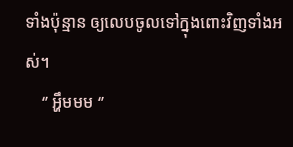ទាំងប៉ុន្មាន ឲ្យលេបចូលទៅក្នុងពោះវិញទាំងអស់។
    ‘’ អ្ហឹមមម ‘’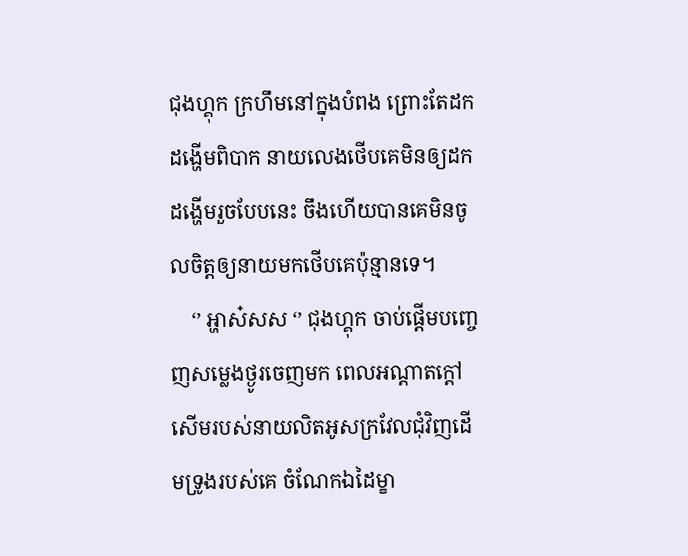ជុងហ្គុក ក្រហឹមនៅក្នុងបំពង ព្រោះតែដកដង្ហើមពិបាក នាយលេងថើបគេមិនឲ្យដកដង្ហើមរួចបែបនេះ ចឹងហើយបានគេមិនចូលចិត្តឲ្យនាយមកថើបគេប៉ុន្មានទេ។
    ‘’ អ្ហាស៎សស ‘’ ជុងហ្គុក ចាប់ផ្តើមបញ្ចេញសម្លេងថ្ងូរចេញមក ពេលអណ្តាតក្តៅសើមរបស់នាយលិតអូសក្រវែលជុំវិញដើមទ្រូងរបស់គេ ចំណែកឯដៃម្ខា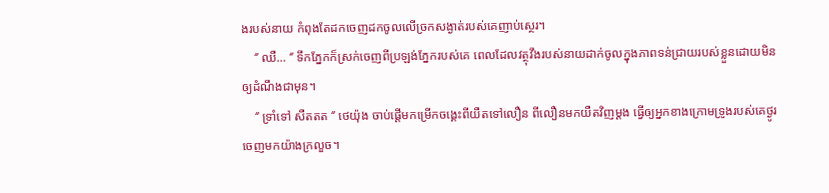ងរបស់នាយ កំពុងតែដកចេញដកចូលលើច្រកសង្ងាត់របស់គេញាប់ស្ថេរ។
    ‘’ ឈឺ… ‘’ ទឹកភ្នែកក៏ស្រក់ចេញពីប្រឡង់ភ្នែករបស់គេ ពេលដែលវត្ថុវឹងរបស់នាយដាក់ចូលក្នុងភាពទន់ជ្រាយរបស់ខ្លួនដោយមិនឲ្យដំណឹងជាមុន។
    ‘’ ទ្រាំទៅ សឺតតត ‘’ ថេយ៉ុង ចាប់ផ្តើមកម្រើកចង្គេះពីយឺតទៅលឿន ពីលឿនមកយឺតវិញម្តង ធ្វើឲ្យអ្នកខាងក្រោមទ្រូងរបស់គេថ្ងូរចេញមកយ៉ាងក្រលួច។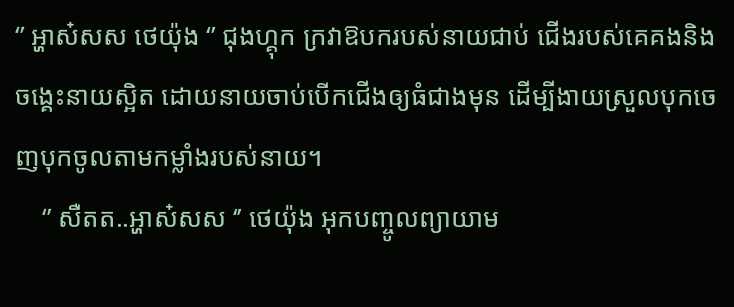‘’ អ្ហាស៎សស ថេយ៉ុង ‘’ ជុងហ្គុក ក្រវាឱបករបស់នាយជាប់ ជើងរបស់គេគងនិងចង្គេះនាយស្អិត ដោយនាយចាប់បើកជើងឲ្យធំជាងមុន ដើម្បីងាយស្រួលបុកចេញបុកចូលតាមកម្លាំងរបស់នាយ។
    ‘’ សឺតត..អ្ហាស៎សស ‘’ ថេយ៉ុង អុកបញ្ចូលព្យាយាម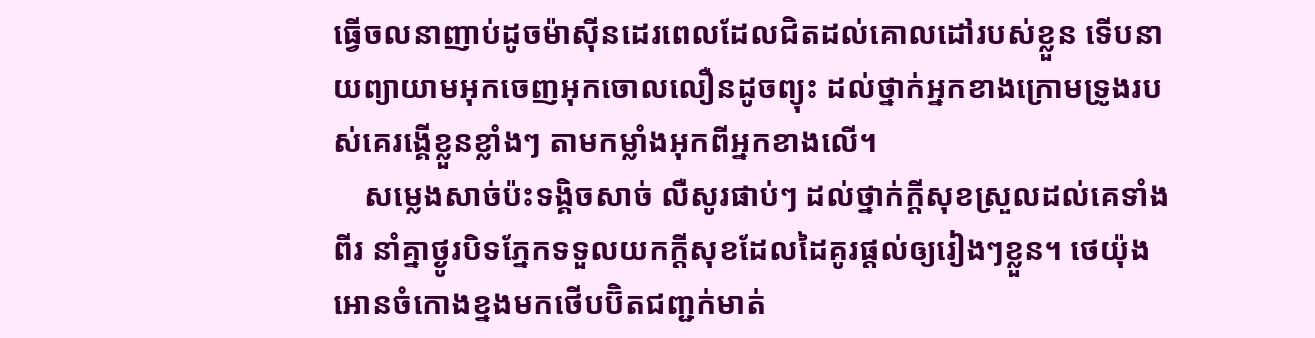ធ្វើចលនាញាប់ដូចម៉ាស៊ីនដេរពេលដែលជិតដល់គោលដៅរបស់ខ្លួន ទើបនាយព្យាយាមអុកចេញអុកចោលលឿនដូចព្យុះ ដល់ថ្នាក់អ្នកខាងក្រោមទ្រូងរបស់គេរង្គើខ្លួនខ្លាំងៗ តាមកម្លាំងអុកពីអ្នកខាងលើ។
    សម្លេងសាច់ប៉ះទង្គិចសាច់ លឺសូរផាប់ៗ ដល់ថ្នាក់ក្តីសុខស្រួលដល់គេទាំងពីរ នាំគ្នាថ្ងូរបិទភ្នែកទទួលយកក្តីសុខដែលដៃគូរផ្តល់ឲ្យរៀងៗខ្លួន។ ថេយ៉ុងអោនចំកោងខ្នងមកថើបប៊ិតជញ្ជក់មាត់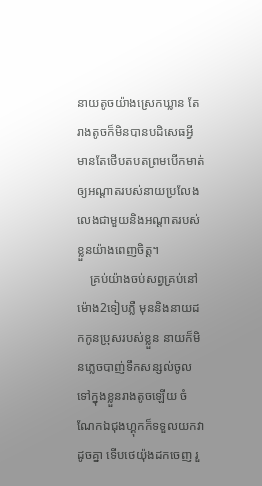នាយតូចយ៉ាងស្រេកឃ្លាន តែរាងតូចក៏មិនបានបដិសេធអ្វី មានតែថើបតបតព្រមបើកមាត់ឲ្យអណ្តាតរបស់នាយប្រលែងលេងជាមួយនិងអណ្តាតរបស់ខ្លួនយ៉ាងពេញចិត្ត។
    គ្រប់យ៉ាងចប់សព្វគ្រប់នៅម៉ោង2ទៀបភ្លឺ មុននិងនាយដកកូនប្រុសរបស់ខ្លួន នាយក៏មិនភ្លេចបាញ់ទឹកសន្សល់ចូលទៅក្នុងខ្លួនរាងតូចឡើយ ចំណែកឯជុងហ្គុកក៏ទទួលយកវាដូចគ្នា ទើបថេយ៉ុងដកចេញ រួ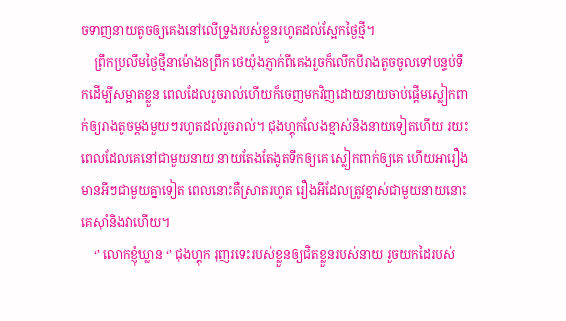ចទាញនាយតូចឲ្យគេងនៅលើទ្រូងរបស់ខ្លួនរហូតដល់ស្អែកថ្ងៃថ្មី។
    ព្រឹកប្រលឹមថ្ងៃថ្មីនាម៉ោង8ព្រឹក ថេយ៉ុងភ្ញាក់ពីគេងរួចក៏លើកបីរាងតូចចូលទៅបន្ទប់ទឹកដើម្បីសម្អាតខ្លួន ពេលដែលរួចរាល់ហើយក៏ចេញមកវិញដោយនាយចាប់ផ្តើមស្លៀកពាក់ឲ្យរាងតូចម្តងមួយៗរហូតដល់រួចរាល់។ ជុងហ្គុកលែងខ្មាស់និងនាយទៀតហើយ រយះពេលដែលគេនៅជាមួយនាយ នាយតែងតែងូតទឹកឲ្យគេ ស្លៀកពាក់ឲ្យគេ ហើយអារឿងមានអីៗជាមួយគ្នាទៀត ពេលនោះគឺស្រាតរហូត រឿងអីដែលត្រូវខ្មាស់ជាមួយនាយនោះ គេស៊ាំនិងវាហើយ។
    ‘’ លោកខ្ញុំឃ្លាន ‘’ ជុងហ្គុក រុញរទេះរបស់ខ្លួនឲ្យជិតខ្លួនរបស់នាយ រួចយកដៃរបស់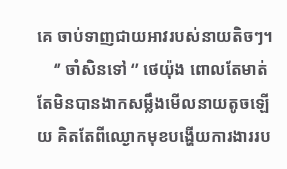គេ ចាប់ទាញជាយអាវរបស់នាយតិចៗ។
    ‘’ ចាំសិនទៅ ‘’ ថេយ៉ុង ពោលតែមាត់ តែមិនបានងាកសម្លឹងមើលនាយតូចឡើយ គិតតែពីឈ្ងោកមុខបង្ហើយការងាររប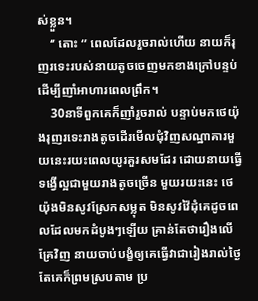ស់ខ្លួន។
    ‘’ តោះ ‘’ ពេលដែលរួចរាល់ហើយ នាយក៏រុញរទេះរបស់នាយតូចចេញមកខាងក្រៅបន្ទប់ ដើម្បីញាំអាហារពេលព្រឹក។
    30នាទីពួកគេក៏ញាំរួចរាល់ បន្ទាប់មកថេយ៉ុងរុញរទេះរាងតូចដើរមើលជុំវិញសណ្ឋាគារមួយនេះរយះពេលយូរគួរសមដែរ ដោយនាយធ្វើទង្វើល្អជាមួយរាងតូចច្រើន មួយរយះនេះ ថេយ៉ុងមិនសូវស្រែកសម្លុត មិនសូវវ៉ៃដុំគេដូចពេលដែលមកដំបូងៗឡើយ គ្រាន់តែថារឿងលើគ្រែវិញ នាយចាប់បង្ខំឲ្យគេធ្វើវាជារៀងរាល់ថ្ងៃ តែគេក៏ព្រមស្របតាម ប្រ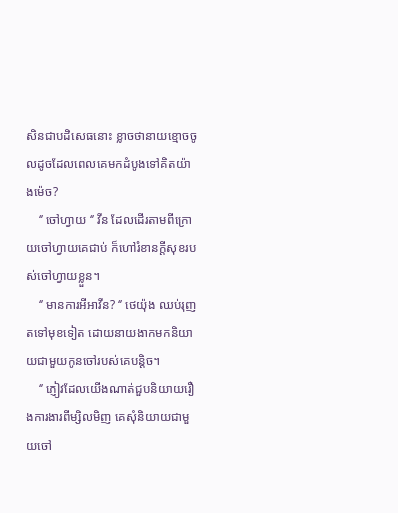សិនជាបដិសេធនោះ ខ្លាចថានាយខ្មោចចូលដូចដែលពេលគេមកដំបូងទៅគិតយ៉ាងម៉េច?
    ‘’ ចៅហ្វាយ ‘’ វីន ដែលដើរតាមពីក្រោយចៅហ្វាយគេជាប់ ក៏ហៅរំខានក្តីសុខរបស់ចៅហ្វាយខ្លួន។
    ‘’ មានការអីអាវីន? ‘’ ថេយ៉ុង ឈប់រុញតទៅមុខទៀត ដោយនាយងាកមកនិយាយជាមួយកូនចៅរបស់គេបន្តិច។
    ‘’ ភ្ញៀវដែលយើងណាត់ជួបនិយាយរឿងការងារពីម្សិលមិញ គេសុំនិយាយជាមួយចៅ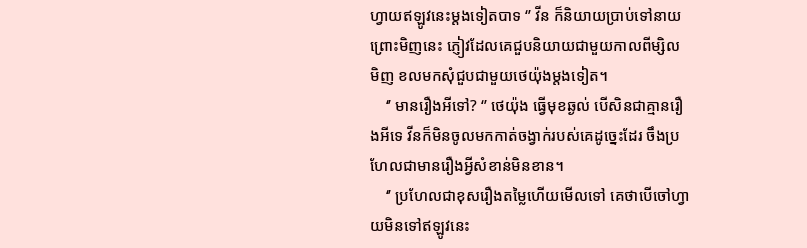ហ្វាយឥឡូវនេះម្តងទៀតបាទ ‘’ វីន ក៏និយាយប្រាប់ទៅនាយ ព្រោះមិញនេះ ភ្ញៀវដែលគេជួបនិយាយជាមួយកាលពីម្សិល
មិញ ខលមកសុំជួបជាមួយថេយ៉ុងម្តងទៀត។
    ‘’ មានរឿងអីទៅ? ‘’ ថេយ៉ុង ធ្វើមុខឆ្ងល់ បើសិនជាគ្មានរឿងអីទេ វីនក៏មិនចូលមកកាត់ចង្វាក់របស់គេដូច្នេះដែរ ចឹងប្រហែលជាមានរឿងអ្វីសំខាន់មិនខាន។
    ‘’ ប្រហែលជាខុសរឿងតម្លៃហើយមើលទៅ គេថាបើចៅហ្វាយមិនទៅឥឡូវនេះ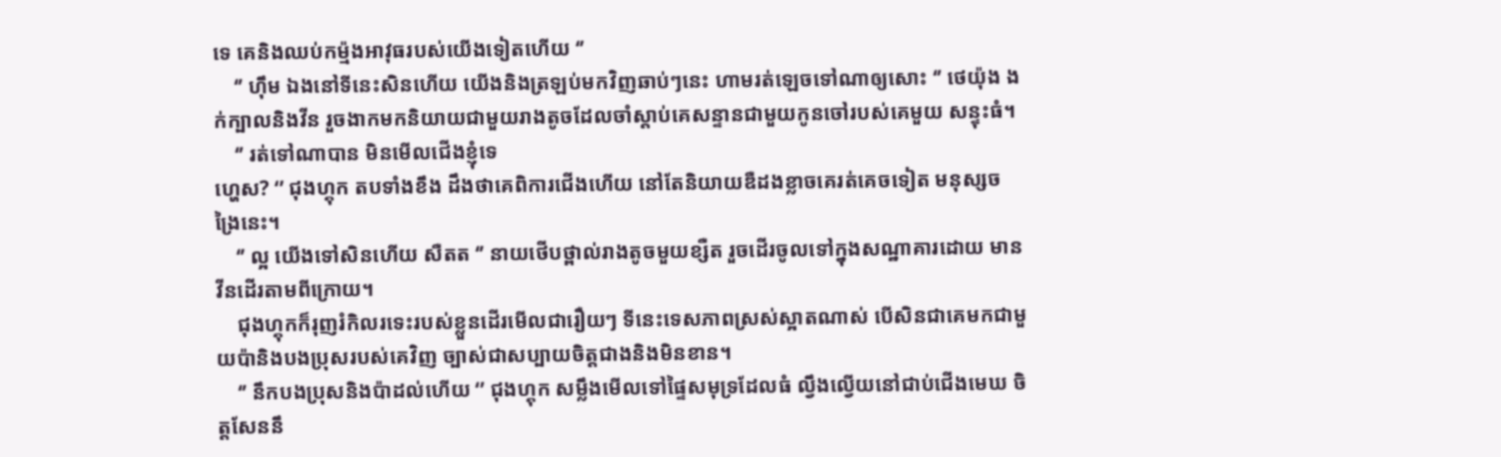ទេ គេនិងឈប់កម្ម៉ងអាវុធរបស់យើងទៀតហើយ ‘’
    ‘’ ហ៊ឹម ឯងនៅទីនេះសិនហើយ យើងនិងត្រឡប់មកវិញឆាប់ៗនេះ ហាមរត់ឡេចទៅណាឲ្យសោះ ‘’ ថេយ៉ុង ងក់ក្បាលនិងវីន រួចងាកមកនិយាយជាមួយរាងតូចដែលចាំស្តាប់គេសន្ទានជាមួយកូនចៅរបស់គេមួយ សន្ទុះធំ។
    ‘’ រត់ទៅណាបាន មិនមើលជើងខ្ញុំទេ
ហ្ហេស? ‘’ ជុងហ្គុក តបទាំងខឹង ដឹងថាគេពិការជើងហើយ នៅតែនិយាយឌឺដងខ្លាចគេរត់គេចទៀត មនុស្សចង្រៃនេះ។
    ‘’ ល្អ យើងទៅសិនហើយ សឺតត ‘’ នាយថើបថ្ពាល់រាងតូចមួយខ្សឺត រួចដើរចូលទៅក្នុងសណ្ឋាគារដោយ មានវីនដើរតាមពីក្រោយ។
    ជុងហ្គុកក៏រុញរំកិលរទេះរបស់ខ្លួនដើរមើលជារឿយៗ ទីនេះទេសភាពស្រស់ស្អាតណាស់ បើសិនជាគេមកជាមួយប៉ានិងបងប្រុសរបស់គេវិញ ច្បាស់ជាសប្បាយចិត្តជាងនិងមិនខាន។
    ‘’ នឹកបងប្រុសនិងប៉ាដល់ហើយ ‘’ ជុងហ្គុក សម្លឹងមើលទៅផ្ទៃសមុទ្រដែលធំ ល្វឹងល្វើយនៅជាប់ជើងមេឃ ចិត្តសែននឹ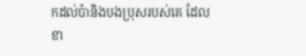កដល់ប៉ានិងបងប្រុសរបស់គេ ដែលខា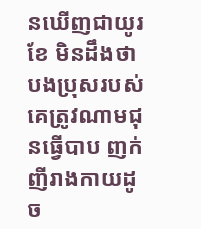នឃើញជាយូរខែ មិនដឹងថាបងប្រុសរបស់គេត្រូវណាមជុនធ្វើបាប ញក់ញីរាងកាយដូច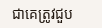ជាគេត្រូវជួប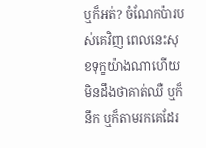ឬក៏អត់? ចំណែកប៉ារបស់គេវិញ ពេលនេះសុខទុក្ខយ៉ាងណាហើយ មិនដឹងថាគាត់ឈឺ ឬក៏នឹក ឬក៏តាមរកគេដែរ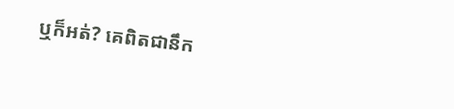ឬក៏អត់? គេពិតជានឹក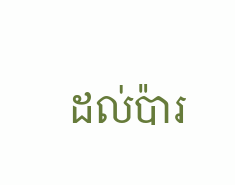ដល់ប៉ារ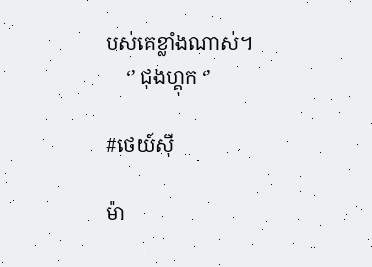បស់គេខ្លាំងណាស់។
    ‘’ ជុងហ្គុក ‘’

#ថេយ៍ស៊ី

ម៉ា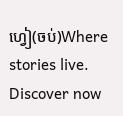ហ្វៀ(ចប់)Where stories live. Discover now